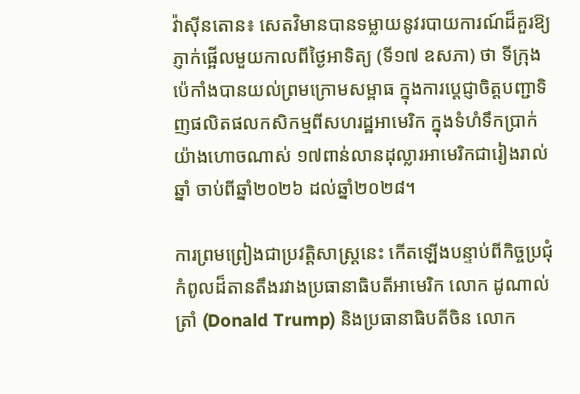វ៉ាស៊ីនតោន៖ សេតវិមានបានទម្លាយនូវរបាយការណ៍ដ៏គួរឱ្យភ្ញាក់ផ្អើលមួយកាលពីថ្ងៃអាទិត្យ (ទី១៧ ឧសភា) ថា ទីក្រុងប៉េកាំងបានយល់ព្រមក្រោមសម្ពាធ ក្នុងការប្តេជ្ញាចិត្តបញ្ជាទិញផលិតផលកសិកម្មពីសហរដ្ឋអាមេរិក ក្នុងទំហំទឹកប្រាក់យ៉ាងហោចណាស់ ១៧ពាន់លានដុល្លារអាមេរិកជារៀងរាល់ឆ្នាំ ចាប់ពីឆ្នាំ២០២៦ ដល់ឆ្នាំ២០២៨។

ការព្រមព្រៀងជាប្រវត្តិសាស្ត្រនេះ កើតឡើងបន្ទាប់ពីកិច្ចប្រជុំកំពូលដ៏តានតឹងរវាងប្រធានាធិបតីអាមេរិក លោក ដូណាល់ ត្រាំ (Donald Trump) និងប្រធានាធិបតីចិន លោក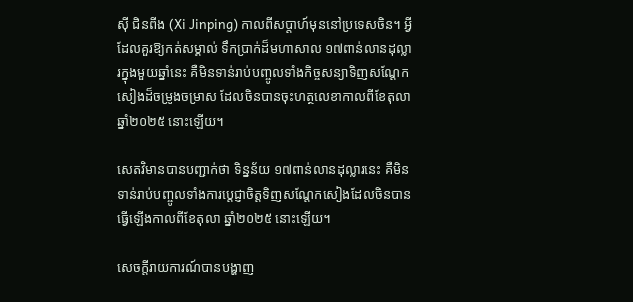ស៊ី ជិនពីង (Xi Jinping) កាលពីសប្តាហ៍មុននៅប្រទេសចិន។ អ្វីដែលគួរឱ្យកត់សម្គាល់ ទឹកប្រាក់ដ៏មហាសាល ១៧ពាន់លានដុល្លារក្នុងមួយឆ្នាំនេះ គឺមិនទាន់រាប់បញ្ចូលទាំងកិច្ចសន្យាទិញសណ្តែកសៀងដ៏ចម្រូងចម្រាស ដែលចិនបានចុះហត្ថលេខាកាលពីខែតុលា ឆ្នាំ២០២៥ នោះឡើយ។

សេតវិមានបានបញ្ជាក់ថា ទិន្នន័យ ១៧ពាន់លានដុល្លារនេះ គឺមិនទាន់រាប់បញ្ចូលទាំងការប្តេជ្ញាចិត្តទិញសណ្តែកសៀងដែលចិនបានធ្វើឡើងកាលពីខែតុលា ឆ្នាំ២០២៥ នោះឡើយ។

សេចក្តីរាយការណ៍បានបង្ហាញ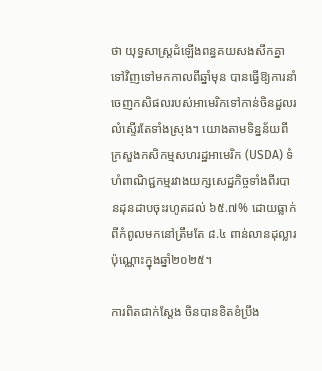ថា យុទ្ធសាស្ត្រដំឡើងពន្ធគយសងសឹកគ្នាទៅវិញទៅមកកាលពីឆ្នាំមុន បានធ្វើឱ្យការនាំចេញកសិផលរបស់អាមេរិកទៅកាន់ចិនដួលរលំស្ទើរតែទាំងស្រុង។ យោងតាមទិន្នន័យពីក្រសួងកសិកម្មសហរដ្ឋអាមេរិក (USDA) ទំហំពាណិជ្ជកម្មរវាងយក្សសេដ្ឋកិច្ចទាំងពីរបានដុនដាបចុះរហូតដល់ ៦៥.៧% ដោយធ្លាក់ពីកំពូលមកនៅត្រឹមតែ ៨.៤ ពាន់លានដុល្លារប៉ុណ្ណោះក្នុងឆ្នាំ២០២៥។

ការពិតជាក់ស្តែង ចិនបានខិតខំប្រឹង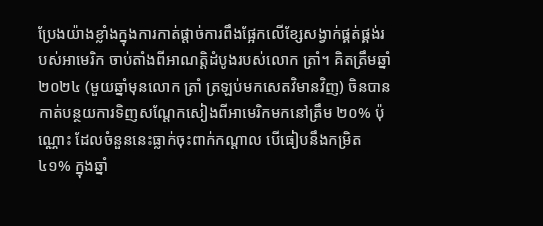ប្រែងយ៉ាងខ្លាំងក្នុងការកាត់ផ្តាច់ការពឹងផ្អែកលើខ្សែសង្វាក់ផ្គត់ផ្គង់របស់អាមេរិក ចាប់តាំងពីអាណត្តិដំបូងរបស់លោក ត្រាំ។ គិតត្រឹមឆ្នាំ២០២៤ (មួយឆ្នាំមុនលោក ត្រាំ ត្រឡប់មកសេតវិមានវិញ) ចិនបានកាត់បន្ថយការទិញសណ្តែកសៀងពីអាមេរិកមកនៅត្រឹម ២០% ប៉ុណ្ណោះ ដែលចំនួននេះធ្លាក់ចុះពាក់កណ្តាល បើធៀបនឹងកម្រិត ៤១% ក្នុងឆ្នាំ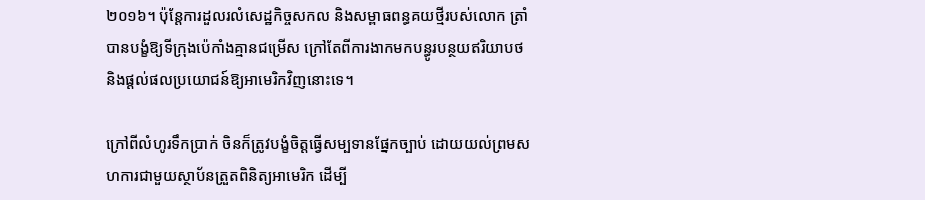២០១៦។ ប៉ុន្តែការដួលរលំសេដ្ឋកិច្ចសកល និងសម្ពាធពន្ធគយថ្មីរបស់លោក ត្រាំ បានបង្ខំឱ្យទីក្រុងប៉េកាំងគ្មានជម្រើស ក្រៅតែពីការងាកមកបន្ធូរបន្ថយឥរិយាបថ និងផ្តល់ផលប្រយោជន៍ឱ្យអាមេរិកវិញនោះទេ។

ក្រៅពីលំហូរទឹកប្រាក់ ចិនក៏ត្រូវបង្ខំចិត្តធ្វើសម្បទានផ្នែកច្បាប់ ដោយយល់ព្រមសហការជាមួយស្ថាប័នត្រួតពិនិត្យអាមេរិក ដើម្បី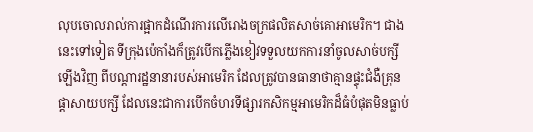លុបចោលរាល់ការផ្អាកដំណើរការលើរោងចក្រផលិតសាច់គោអាមេរិក។ ជាងនេះទៅទៀត ទីក្រុងប៉េកាំងក៏ត្រូវបើកភ្លើងខៀវទទួលយកការនាំចូលសាច់បក្សីឡើងវិញ ពីបណ្តារដ្ឋនានារបស់អាមេរិក ដែលត្រូវបានធានាថាគ្មានផ្ទុះជំងឺគ្រុនផ្តាសាយបក្សី ដែលនេះជាការបើកចំហរទីផ្សារកសិកម្មអាមេរិកដ៏ធំបំផុតមិនធ្លាប់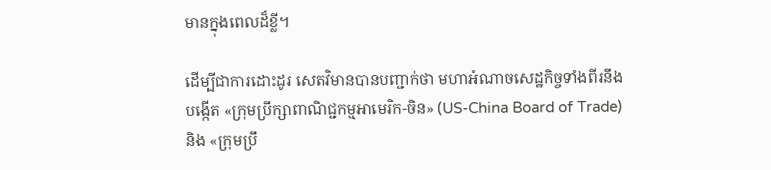មានក្នុងពេលដ៏ខ្លី។

ដើម្បីជាការដោះដូរ សេតវិមានបានបញ្ជាក់ថា មហាអំណាចសេដ្ឋកិច្ចទាំងពីរនឹងបង្កើត «ក្រុមប្រឹក្សាពាណិជ្ជកម្មអាមេរិក-ចិន» (US-China Board of Trade) និង «ក្រុមប្រឹ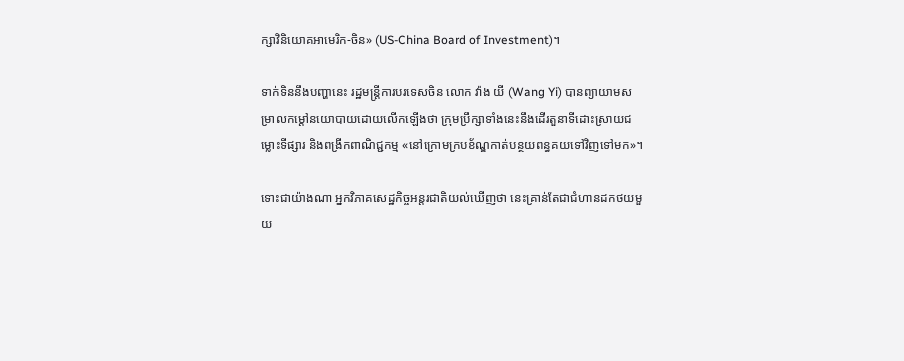ក្សាវិនិយោគអាមេរិក-ចិន» (US-China Board of Investment)។

ទាក់ទិននឹងបញ្ហានេះ រដ្ឋមន្ត្រីការបរទេសចិន លោក វ៉ាង យី (Wang Yi) បានព្យាយាមសម្រាលកម្តៅនយោបាយដោយលើកឡើងថា ក្រុមប្រឹក្សាទាំងនេះនឹងដើរតួនាទីដោះស្រាយជម្លោះទីផ្សារ និងពង្រីកពាណិជ្ជកម្ម «នៅក្រោមក្របខ័ណ្ឌកាត់បន្ថយពន្ធគយទៅវិញទៅមក»។

ទោះជាយ៉ាងណា អ្នកវិភាគសេដ្ឋកិច្ចអន្តរជាតិយល់ឃើញថា នេះគ្រាន់តែជាជំហានដកថយមួយ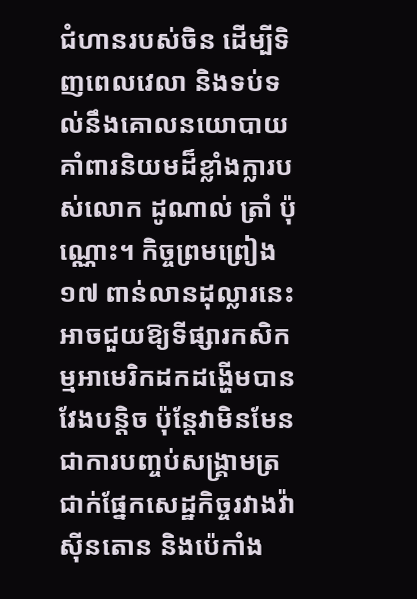ជំហានរបស់ចិន ដើម្បីទិញពេលវេលា និងទប់ទល់នឹងគោលនយោបាយគាំពារនិយមដ៏ខ្លាំងក្លារបស់លោក ដូណាល់ ត្រាំ ប៉ុណ្ណោះ។ កិច្ចព្រមព្រៀង ១៧ ពាន់លានដុល្លារនេះ អាចជួយឱ្យទីផ្សារកសិកម្មអាមេរិកដកដង្ហើមបានវែងបន្តិច ប៉ុន្តែវាមិនមែនជាការបញ្ចប់សង្គ្រាមត្រជាក់ផ្នែកសេដ្ឋកិច្ចរវាងវ៉ាស៊ីនតោន និងប៉េកាំង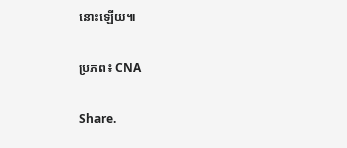នោះឡើយ៕

ប្រភព៖ CNA

Share.